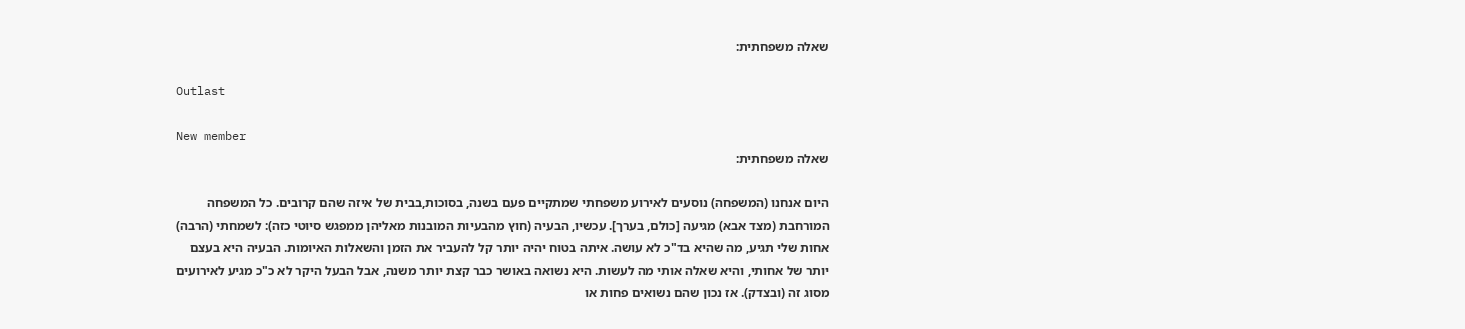שאלה משפחתית:

Outlast

New member
שאלה משפחתית:

היום אנחנו (המשפחה) נוסעים לאירוע משפחתי שמתקיים פעם בשנה, בסוכות,בבית של איזה שהם קרובים. כל המשפחה המורחבת (מצד אבא) מגיעה [כולם, בערך]. עכשיו, הבעיה (חוץ מהבעיות המובנות מאליהן ממפגש סיוטי כזה): לשמחתי (הרבה) אחות שלי תגיע, מה שהיא בד"כ לא עושה. איתה בטוח יהיה יותר קל להעביר את הזמן והשאלות האיומות. הבעיה היא בעצם יותר של אחותי, והיא שאלה אותי מה לעשות. היא נשואה באושר כבר קצת יותר משנה, אבל הבעל היקר לא כ"כ מגיע לאירועים מסוג זה (ובצדק). אז נכון שהם נשואים פחות או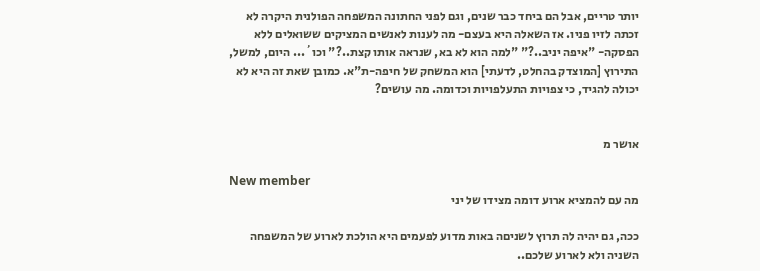יותר טריים, אבל הם ביחד כבר שנים, וגם לפני החתונה המשפחה הפולנית היקרה לא זכתה לזיו פניו. אז השאלה היא בעצם- מה לענות לאנשים המציקים ששואלים ללא הפסקה- "איפה יניב..?" "למה הוא לא בא, שנראה אותו קצת..?" וכו´... היום, למשל, התירוץ [המוצדק בהחלט, לדעתי] הוא המשחק של חיפה-ת"א. כמובן שאת זה היא לא יכולה להגיד, כי צפויות התעלפויות וכדומה. מה עושים?


אושר מ

New member
מה עם להמציא ארוע דומה מצידו של יני

ככה, גם יהיה לה תרוץ לשניםה באות מדוע לפעמים היא הולכת לארוע של המשפחה השניה ולא לארוע שלכם..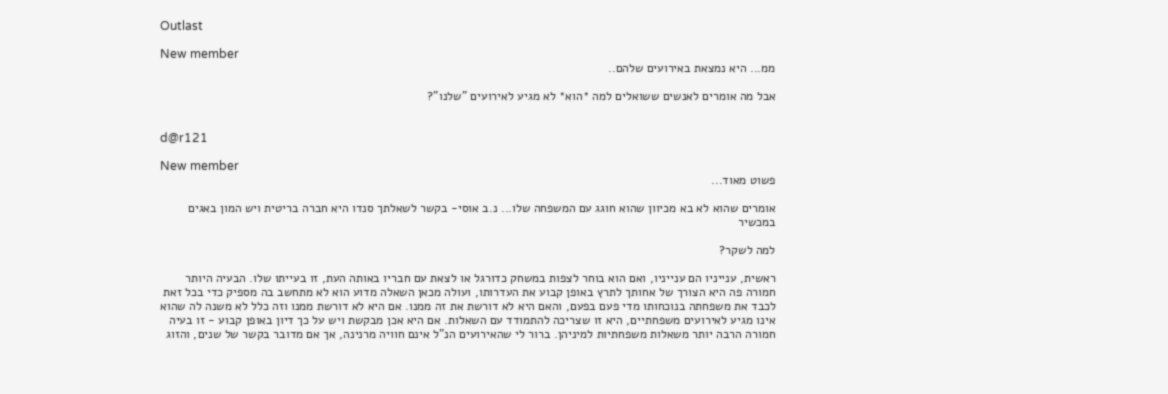Outlast

New member
ממ... היא נמצאת באירועים שלהם..

אבל מה אומרים לאנשים ששואלים למה *הוא* לא מגיע לאירועים "שלנו"?


d@r121

New member
פשוט מאוד...

אומרים שהוא לא בא מכיוון שהוא חוגג עם המשפחה שלו... נ.ב אוסי- בקשר לשאלתך סנדו היא חברה בריטית ויש המון באגים במכשיר

למה לשקר?

ראשית, ענייניו הם ענייניו, ואם הוא בוחר לצפות במשחק כדורגל או לצאת עם חבריו באותה העת, זו בעייתו שלו. הבעיה היותר חמורה פה היא הצורך של אחותך לתרץ באופן קבוע את העדרותו, ועולה מכאן השאלה מדוע הוא לא מתחשב בה מספיק כדי בכל זאת לכבד את משפחתה בנוכחותו מדי פעם בפעם, והאם היא לא דורשת את זה ממנו. אם היא לא דורשת ממנו וזה כלל לא משנה לה שהוא אינו מגיע לאירועים משפחתיים, היא זו שצריכה להתמודד עם השאלות. אם היא אכן מבקשת ויש על כך דיון באופן קבוע - זו בעיה חמורה הרבה יותר משאלות משפחתיות למיניהן. ברור לי שהאירועים הנ"ל אינם חוויה מרנינה, אך אם מדובר בקשר של שנים, והזוג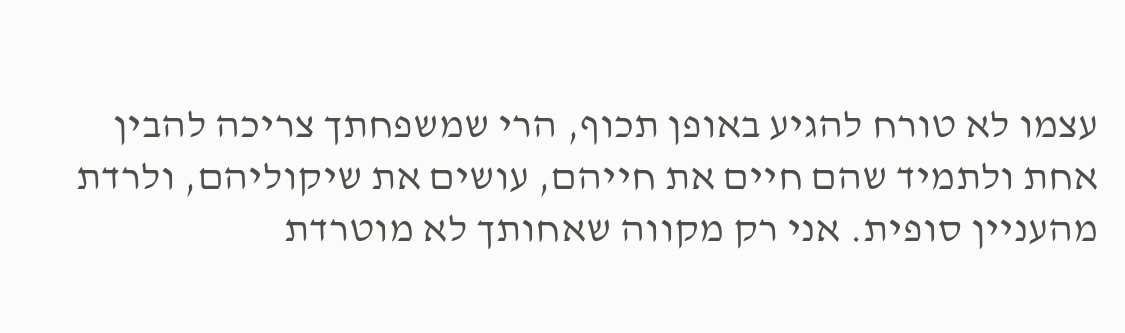עצמו לא טורח להגיע באופן תכוף, הרי שמשפחתך צריכה להבין אחת ולתמיד שהם חיים את חייהם, עושים את שיקוליהם, ולרדת מהעניין סופית. אני רק מקווה שאחותך לא מוטרדת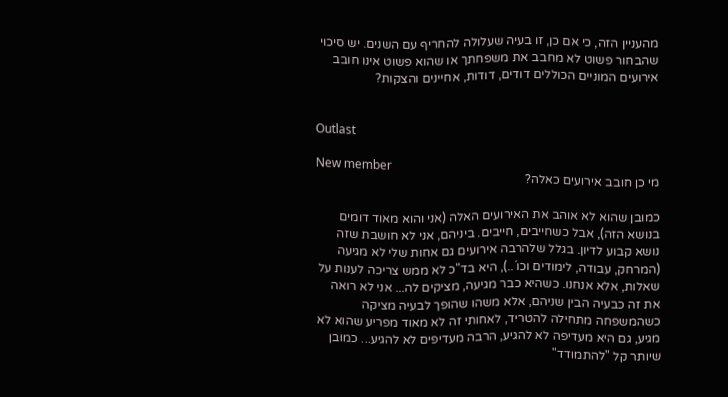מהעניין הזה, כי אם כן, זו בעיה שעלולה להחריף עם השנים. יש סיכוי שהבחור פשוט לא מחבב את משפחתך או שהוא פשוט אינו חובב אירועים המוניים הכוללים דודים, דודות, אחיינים והצקות?


Outlast

New member
מי כן חובב אירועים כאלה?

כמובן שהוא לא אוהב את האירועים האלה (אני והוא מאוד דומים בנושא הזה), אבל כשחייבים, חייבים. ביניהם, אני לא חושבת שזה נושא קבוע לדיון. בגלל שלהרבה אירועים גם אחות שלי לא מגיעה (המרחק, עבודה, לימודים וכו´..), היא בד"כ לא ממש צריכה לענות על שאלות, אלא אנחנו. כשהיא כבר מגיעה, מציקים לה... אני לא רואה את זה כבעיה הבין שניהם, אלא משהו שהופך לבעיה מציקה כשהמשפחה מתחילה להטריד, לאחותי זה לא מאוד מפריע שהוא לא מגיע, גם היא מעדיפה לא להגיע, הרבה מעדיפים לא להגיע... כמובן שיותר קל "להתמודד"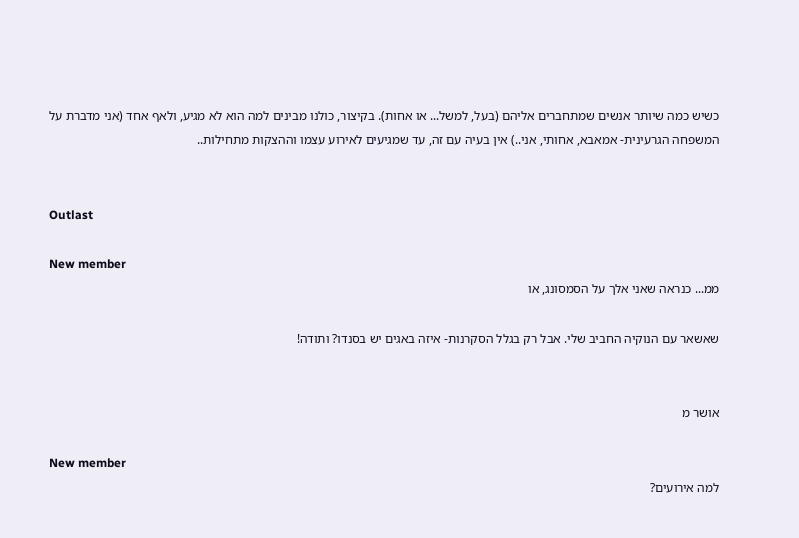כשיש כמה שיותר אנשים שמתחברים אליהם (בעל, למשל... או אחות). בקיצור, כולנו מבינים למה הוא לא מגיע, ולאף אחד (אני מדברת על המשפחה הגרעינית- אמאבא, אחותי, אני..) אין בעיה עם זה, עד שמגיעים לאירוע עצמו וההצקות מתחילות..


Outlast

New member
ממ... כנראה שאני אלך על הסמסונג, או

שאשאר עם הנוקיה החביב שלי. אבל רק בגלל הסקרנות- איזה באגים יש בסנדו? ותודה!


אושר מ

New member
למה אירועים?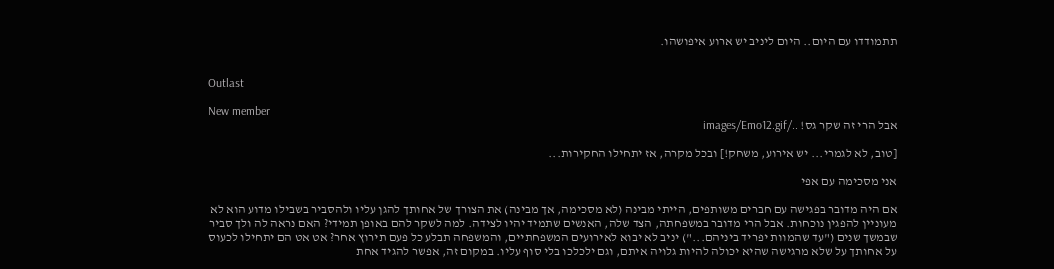תתמודדו עם היום.. היום ליניב יש ארוע איפושהו.


Outlast

New member
אבל הרי זה שקר גס! ../images/Emo12.gif

[טוב, לא לגמרי... יש אירוע, משחק!] ובכל מקרה, אז יתחילו החקירות...

אני מסכימה עם אפי

אם היה מדובר בפגישה עם חברים משותפים, הייתי מבינה (לא מסכימה, אך מבינה) את הצורך של אחותך להגן עליו ולהסביר בשבילו מדוע הוא לא מעוניין להפגין נוכחות. אבל הרי מדובר במשפחתה, הצד שלה, האנשים שתמיד יהיו לצידה. למה לשקר להם באופן תמידי? האם נראה לה ולך סביר שבמשך שנים ("עד שהמוות יפריד ביניהם...") יניב לא יבוא לאירועים המשפחתיים, והמשפחה תבלע כל פעם תירוץ אחר? אט אט הם יתחילו לכעוס על אחותך על שלא מרגישה שהיא יכולה להיות גלויה איתם, וגם ילכלכו בלי סוף עליו. במקום זה, אפשר להגיד אחת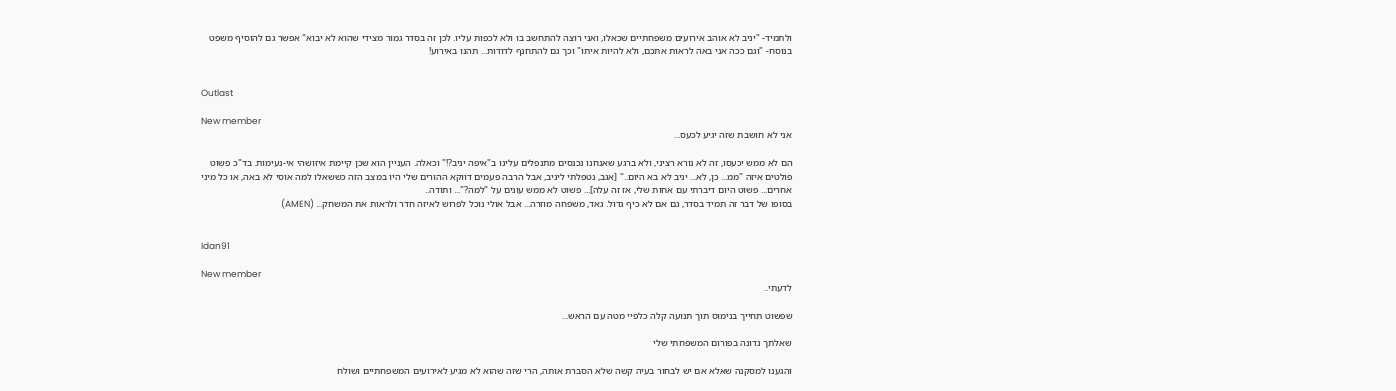ולתמיד- "יניב לא אוהב אירועים משפחתיים שכאלו, ואני רוצה להתחשב בו ולא לכפות עליו. לכן זה בסדר גמור מצידי שהוא לא יבוא" אפשר גם להוסיף משפט בנוסח- "וגם ככה אני באה לראות אתכם, ולא להיות איתו" וכך גם להתחנף לדודות... תהנו באירוע!


Outlast

New member
אני לא חושבת שזה יגיע לכעס...

הם לא ממש יכעסו, זה לא נורא רציני, ולא ברגע שאנחנו נכנסים מתנפלים עלינו ב"איפה יניב?!" וכאלה. העניין הוא שכן קיימת איזושהי אי-נעימות. בד"כ פשוט פולטים איזה "ממ... כן, לא... יניב לא בא היום.." [אגב, נטפלתי ליניב, אבל הרבה פעמים דווקא ההורים שלי היו במצב הזה כששאלו למה אוסי לא באה, או כל מיני אחרים... פשוט היום דיברתי עם אחות שלי, אז זה עלה]... פשוט לא ממש עונים על "למה?"... ותודה..
בסופו של דבר זה תמיד בסדר, גם אם לא כיף גדול. גאד, משפחה מוזרה... אבל אולי נוכל לפרוש לאיזה חדר ולראות את המשחק... (AMEN)


Idan91

New member
לדעתי..

שפשוט תחייך בנימוס תוך תנועה קלה כלפיי מטה עם הראש...

שאלתך נדונה בפורום המשפחתי שלי

והגענו למסקנה שאלא אם יש לבחור בעיה קשה שלא הסברת אותה, הרי שזה שהוא לא מגיע לאירועים המשפחתיים ושולח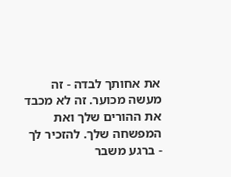את אחותך לבדה - זה מעשה מכוער. זה לא מכבד את ההורים שלך ואת המפשחה שלך. להזכיר לך - ברגע משבר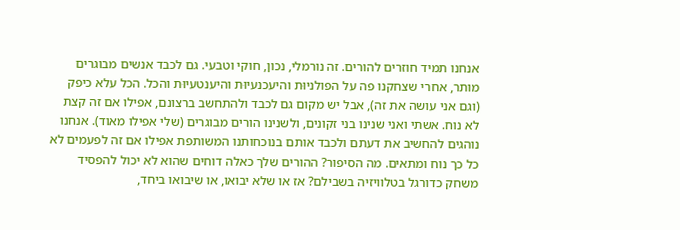אנחנו תמיד חוזרים להורים. זה נורמלי, נכון, חוקי וטבעי. גם לכבד אנשים מבוגרים מותר, אחרי שצחקנו פה על הפולניוּת והיעכנעיוּת והיענטעיוּת והכל. הכל עלא כיפק (וגם אני עושה את זה), אבל יש מקום גם לכבד ולהתחשב ברצונם, אפילו אם זה קצת לא נוח. אשתי ואני שנינו בני זקונים, ולשנינו הורים מבוגרים (שלי אפילו מאוד). אנחנו נוהגים להחשיב את דעתם ולכבד אותם בנוכחותנו המשותפת אפילו אם זה לפעמים לא כל כך נוח ומתאים. מה הסיפור? ההורים שלך כאלה דוחים שהוא לא יכול להפסיד משחק כדורגל בטלוויזיה בשבילם? אז או שלא יבואו, או שיבואו ביחד,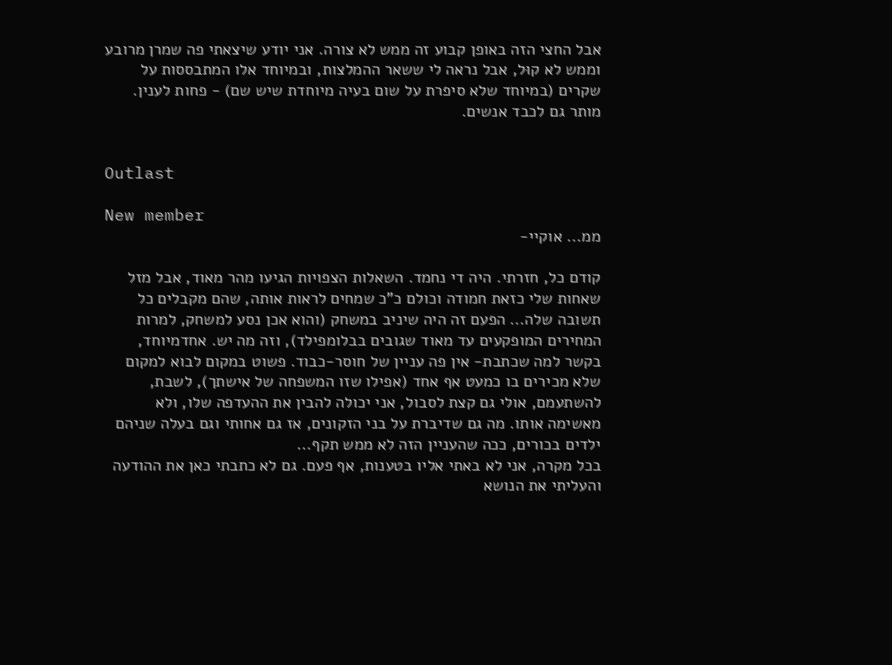אבל החצי הזה באופן קבוע זה ממש לא צורה. אני יודע שיצאתי פה שמרן מרובע וממש לא קוּל, אבל נראה לי ששאר ההמלצות, ובמיוחד אלו המתבססות על שקרים (במיוחד שלא סיפרת על שום בעיה מיוחדת שיש שם) - פחות לענין. מותר גם לכבד אנשים.


Outlast

New member
ממ... אוקיי-

קודם כל, חזרתי. היה די נחמד. השאלות הצפויות הגיעו מהר מאוד, אבל מזל שאחות שלי כזאת חמודה וכולם כ"כ שמחים לראות אותה, שהם מקבלים כל תשובה שלה... הפעם זה היה שיניב במשחק (והוא אכן נסע למשחק, למרות המחירים המופקעים עד מאוד שגובים בבלומפילד), וזה מה יש. אחדמיוחד, בקשר למה שכתבת- אין פה עניין של חוסר-כבוד. פשוט במקום לבוא למקום שלא מכירים בו כמעט אף אחד (אפילו שזו המשפחה של אישתך), לשבת, להשתעמם, אולי גם קצת לסבול, אני יכולה להבין את ההעדפה שלו, ולא מאשימה אותו. מה גם שדיברת על בני הזקונים, אז גם אחותי וגם בעלה שניהם ילדים בכורים, ככה שהעניין הזה לא ממש תקף...
בכל מקרה, אני לא באתי אליו בטענות, אף פעם. גם לא כתבתי כאן את ההודעה והעליתי את הנושא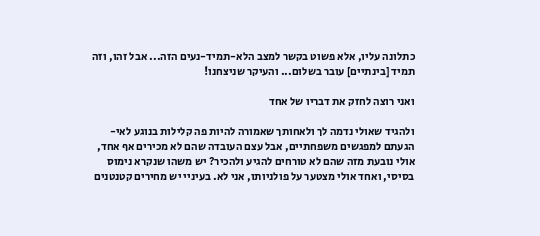כתלונה עליו, אלא פשוט בקשר למצב הלא-תמיד-נעים הזה... אבל זהו, וזה תמיד [בינתיים] עובר בשלום... והעיקר שניצחנו!

ואני רוצה לחזק את דבריו של אחד

ולהגיד שאולי נדמה לך ולאחותך שאמורה להיות פה קלילות בנוגע לאי-הגעתם למפגשים משפחתיים, אבל עצם העובדה שהם לא מכירים אף אחד, אולי נובעת מזה שהם לא טורחים להגיע ולהכיר? יש משהו שנקרא נימוס בסיסי, ואחד אולי מצטער על פולניותו, אני לא. בעיניי יש מחירים קטנטנים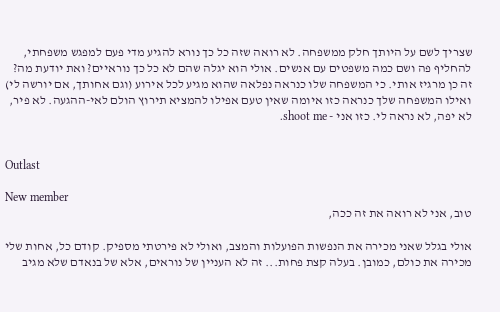שצריך לשם על היותך חלק ממשפחה. לא רואה שזה כל כך נורא להגיע מדי פעם למפגש משפחתי, להחליף פה ושם כמה משפטים עם אנשים. אולי הוא יגלה שהם לא כל כך נוראיים? ואת יודעת מה? זה כן מרגיז אותי. כי המשפחה שלו כנראה נפלאה שהוא מגיע לכל אירוע (וגם אחותך, אם יורשה לי) ואילו המשפחה שלך כנראה כזו איומה שאין טעם אפילו להמציא תירוץ הולם לאי-ההגעה. לא פיר, לא יפה, לא נראה לי. כזו אני - shoot me.


Outlast

New member
טוב, אני לא רואה את זה ככה,

אולי בגלל שאני מכירה את הנפשות הפועלות והמצב, ואולי לא פירטתי מספיק. קודם כל, אחות שלי מכירה את כולם, כמובן. בעלה קצת פחות... זה לא העניין של נוראים, אלא של בנאדם שלא מגיב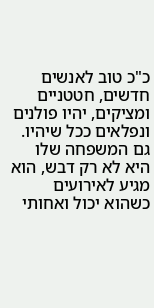כ"כ טוב לאנשים חדשים, חטטניים ומציקים, יהיו פולנים ונפלאים ככל שיהיו. גם המשפחה שלו היא לא רק דבש, הוא מגיע לאירועים כשהוא יכול ואחותי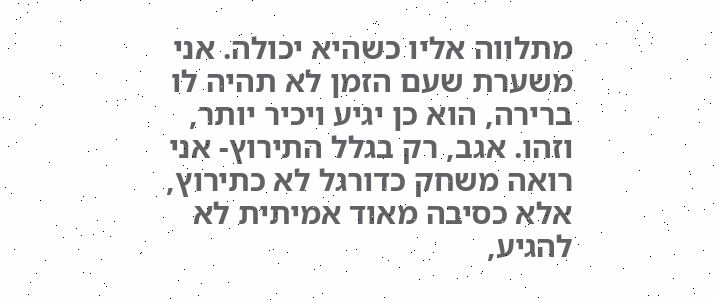מתלווה אליו כשהיא יכולה. אני משערת שעם הזמן לא תהיה לו ברירה, הוא כן יגיע ויכיר יותר, וזהו. אגב, רק בגלל התירוץ- אני רואה משחק כדורגל לא כתירוץ, אלא כסיבה מאוד אמיתית לא להגיע,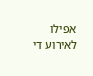אפילו לאירוע די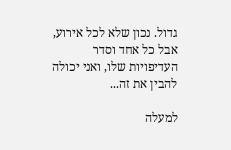גדול. נכון שלא לכל אירוע, אבל כל אחד וסדר העדיפויות שלו, ואני יכולה להבין את זה...

למעלה